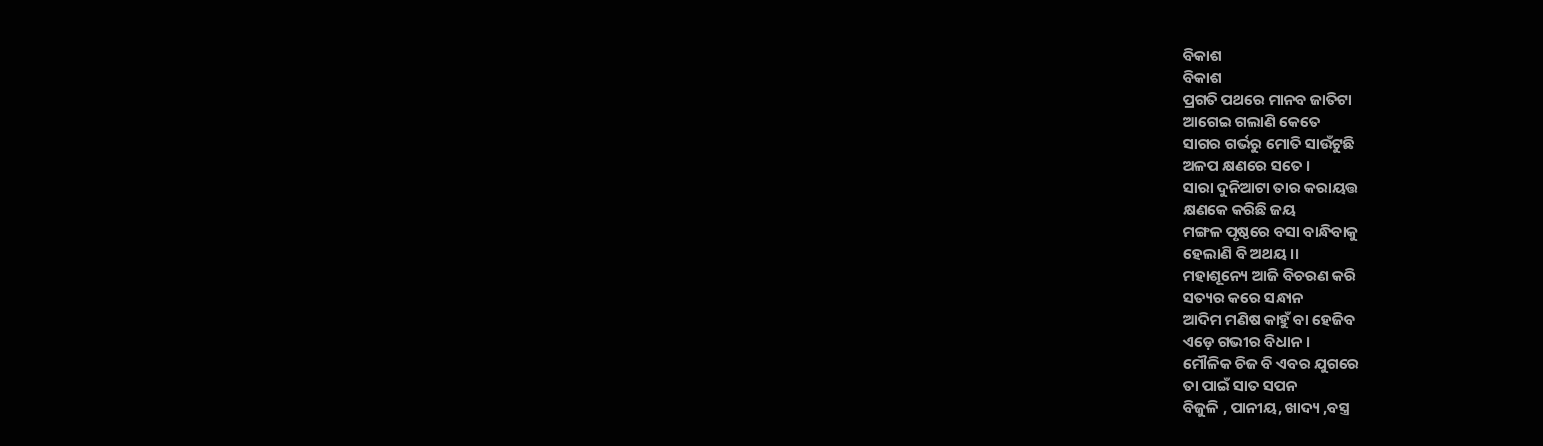ବିକାଶ
ବିକାଶ
ପ୍ରଗତି ପଥରେ ମାନବ ଜାତିଟା
ଆଗେଇ ଗଲାଣି କେତେ
ସାଗର ଗର୍ଭରୁ ମୋତି ସାଉଁଟୁଛି
ଅଳପ କ୍ଷଣରେ ସତେ ।
ସାରା ଦୁନିଆଟା ତାର କରାୟତ୍ତ
କ୍ଷଣକେ କରିଛି ଜୟ
ମଙ୍ଗଳ ପୃଷ୍ଠରେ ବସା ବାନ୍ଧିବାକୁ
ହେଲାଣି ବି ଅଥୟ ।।
ମହାଶୂନ୍ୟେ ଆଜି ବିଚରଣ କରି
ସତ୍ୟର କରେ ସନ୍ଧାନ
ଆଦିମ ମଣିଷ କାହୁଁ ବା ହେଜିବ
ଏଡ଼େ ଗଭୀର ବିଧାନ ।
ମୌଳିକ ଚିଜ ବି ଏବର ଯୁଗରେ
ତା ପାଇଁ ସାତ ସପନ
ବିଜୁଳି , ପାନୀୟ, ଖାଦ୍ୟ ,ବସ୍ତ୍ର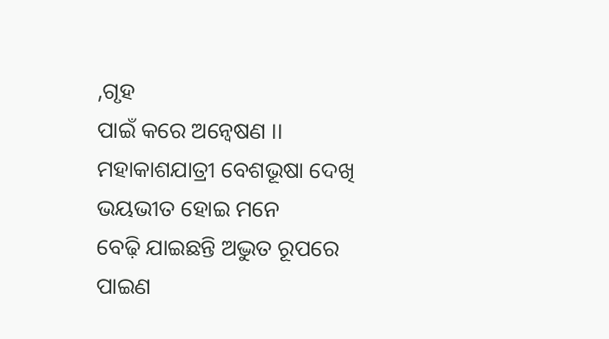,ଗୃହ
ପାଇଁ କରେ ଅନ୍ୱେଷଣ ।।
ମହାକାଶଯାତ୍ରୀ ବେଶଭୂଷା ଦେଖି
ଭୟଭୀତ ହୋଇ ମନେ
ବେଢ଼ି ଯାଇଛନ୍ତି ଅଦ୍ଭୁତ ରୂପରେ
ପାଇଣ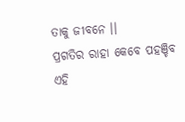ତାକୁ ଜୀବନେ ।।
ପ୍ରଗତିର ରାହା କେବେ ପହଞ୍ଚିବ
ଏହି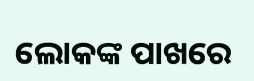ଲୋକଙ୍କ ପାଖରେ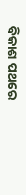ବିକାଶ ପଥରେ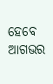ହେବେ ଆଗଭର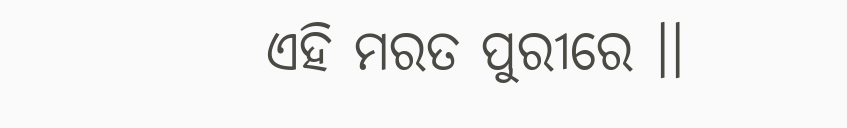ଏହି ମରତ ପୁରୀରେ ।।